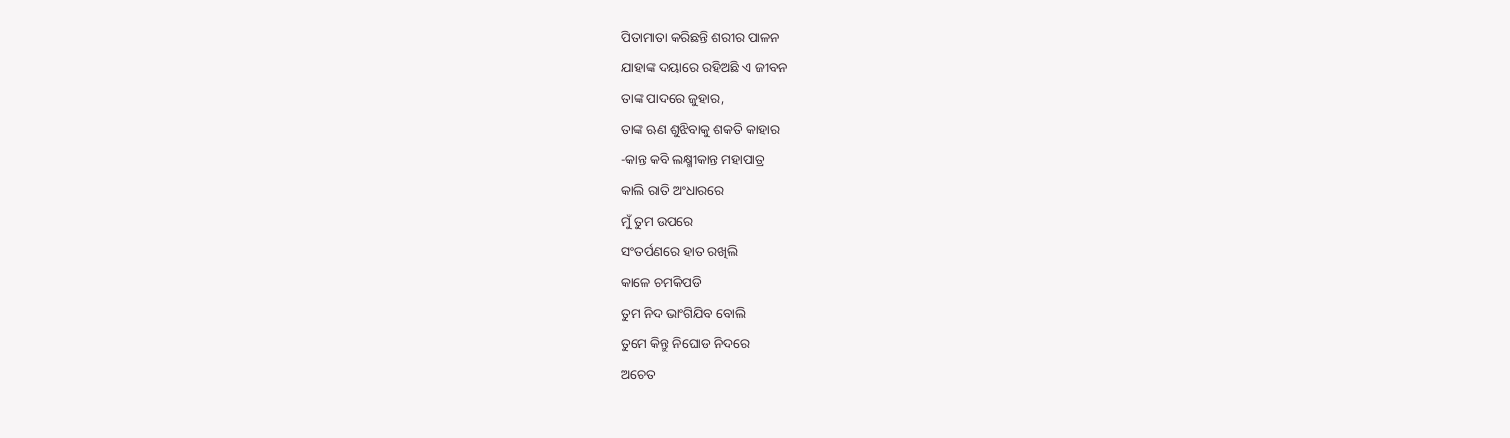ପିତାମାତା କରିଛନ୍ତି ଶରୀର ପାଳନ
ଯାହାଙ୍କ ଦୟାରେ ରହିଅଛି ଏ ଜୀବନ
ତାଙ୍କ ପାଦରେ ଜୁହାର,
ତାଙ୍କ ଋଣ ଶୁଝିବାକୁ ଶକତି କାହାର
-କାନ୍ତ କବି ଲକ୍ଷ୍ମୀକାନ୍ତ ମହାପାତ୍ର
କାଲି ରାତି ଅଂଧାରରେ
ମୁଁ ତୁମ ଉପରେ
ସଂତର୍ପଣରେ ହାତ ରଖିଲି
କାଳେ ଚମକିପଡି
ତୁମ ନିଦ ଭାଂଗିଯିବ ବୋଲି
ତୁମେ କିନ୍ତୁ ନିଘୋଡ ନିଦରେ
ଅଚେତ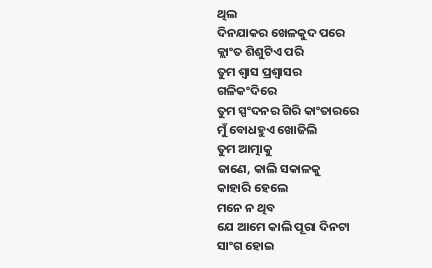ଥିଲ
ଦିନଯାକର ଖେଳକୁଦ ପରେ
କ୍ଲାଂତ ଶିଶୁଟିଏ ପରି
ତୁମ ଶ୍ବାସ ପ୍ରଶ୍ବାସର
ଗଳିକଂଦିରେ
ତୁମ ସ୍ପଂଦନର ଗିରି କାଂତାରରେ
ମୁଁ ବୋଧହୁଏ ଖୋଜିଲି
ତୁମ ଆତ୍ମାକୁ
ଜାଣେ, କାଲି ସକାଳକୁ
କାହାରି ହେଲେ
ମନେ ନ ଥିବ
ଯେ ଆମେ କାଲି ପୂରା ଦିନଟା
ସାଂଗ ହୋଇ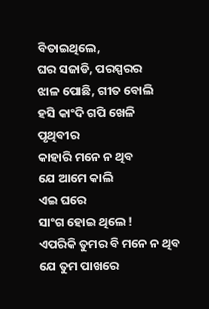ବିତାଇଥିଲେ,
ଘର ସଜାଡି, ପରସ୍ପରର
ଝାଳ ପୋଛି, ଗୀତ ବୋଲି
ହସି କାଂଦି ଗପି ଖେଳି
ପୃଥିବୀର
କାହାରି ମନେ ନ ଥିବ
ଯେ ଆମେ କାଲି
ଏଇ ଘରେ
ସାଂଗ ହୋଇ ଥିଲେ !
ଏପରିକି ତୁମର ବି ମନେ ନ ଥିବ
ଯେ ତୁମ ପାଖରେ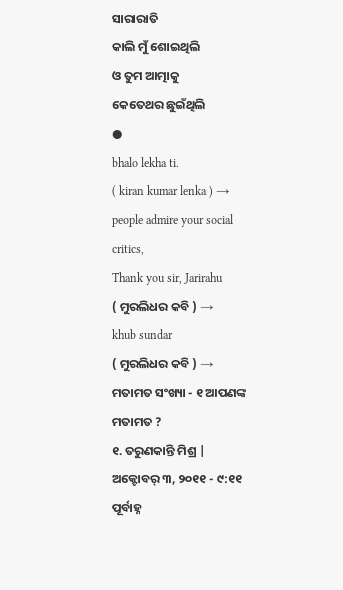ସାରାରାତି
କାଲି ମୁଁ ଶୋଇଥିଲି
ଓ ତୁମ ଆତ୍ମାକୁ
କେତେଥର ଛୁଇଁଥିଲି
●
bhalo lekha ti.
( kiran kumar lenka ) →
people admire your social critics,
Thank you sir, Jarirahu
( ମୁରଲିଧର କବି ) →
khub sundar
( ମୁରଲିଧର କବି ) →
ମତାମତ ସଂଖ୍ୟା - ୧ ଆପଣଙ୍କ ମତାମତ ?
୧. ତରୁଣକାନ୍ତି ମିଶ୍ର | ଅକ୍ଟୋବର୍ ୩, ୨୦୧୧ - ୯:୧୧ ପୂର୍ବାହ୍ନ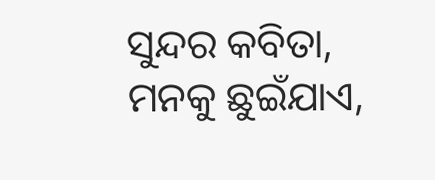ସୁନ୍ଦର କବିତା, ମନକୁ ଛୁଇଁଯାଏ,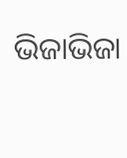ଭିଜାଭିଜା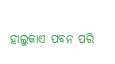ହାଲୁକାଏ ପବନ ପରି